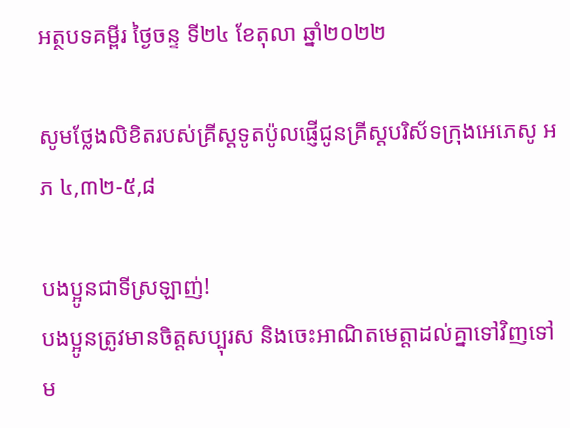អត្ថបទគម្ពីរ ថ្ងៃចន្ទ ទី២៤ ខែតុលា ឆ្នាំ២០២២

សូមថ្លែងលិខិតរបស់គ្រីស្ដទូតប៉ូលផ្ញើជូនគ្រីស្ដបរិស័ទក្រុងអេភេសូ អភ ៤,៣២-៥,៨

បងប្អូនជាទីស្រឡាញ់!
បងប្អូនត្រូវមានចិត្តសប្បុរស និងចេះអាណិតមេត្តាដល់គ្នាទៅវិញទៅម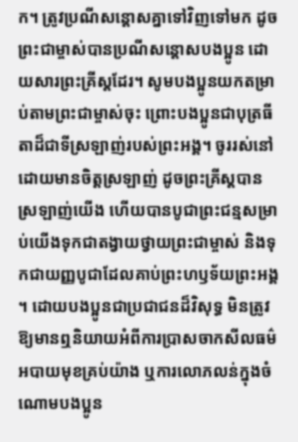ក។ ត្រូវប្រណី‌សន្ដោសគ្នាទៅវិញទៅមក ដូចព្រះ‌ជាម្ចាស់បានប្រណី‌សន្ដោសបង‌ប្អូន ដោយ‌សារព្រះ‌គ្រីស្តដែរ។ សូមបង‌ប្អូនយកតម្រាប់តាមព្រះ‌ជាម្ចាស់ចុះ ព្រោះបង‌ប្អូនជាបុត្រ‌ធីតាដ៏ជាទីស្រឡាញ់របស់ព្រះ‌អង្គ។ ចូររស់នៅដោយមានចិត្តស្រឡាញ់ ដូចព្រះ‌គ្រីស្តបានស្រឡាញ់យើង ហើយបានបូជាព្រះ‌ជន្មសម្រាប់យើងទុកជាតង្វាយថ្វាយព្រះ‌ជាម្ចាស់ និងទុកជាយញ្ញ‌បូជាដែលគាប់ព្រះ‌ហឫទ័យព្រះ‌អង្គ។ ដោយបង‌ប្អូនជាប្រជាជនដ៏‌វិសុទ្ធ មិនត្រូវឱ្យមានឮនិយាយអំពីការប្រាស‌ចាកសីល‌ធម៌ អបាយ‌មុខគ្រប់យ៉ាង ឬការលោភ‌លន់ក្នុងចំណោមបង‌ប្អូន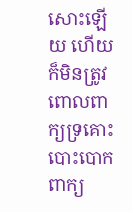សោះឡើយ ហើយក៏មិនត្រូវពោលពាក្យទ្រគោះបោះ‌បោក ពាក្យ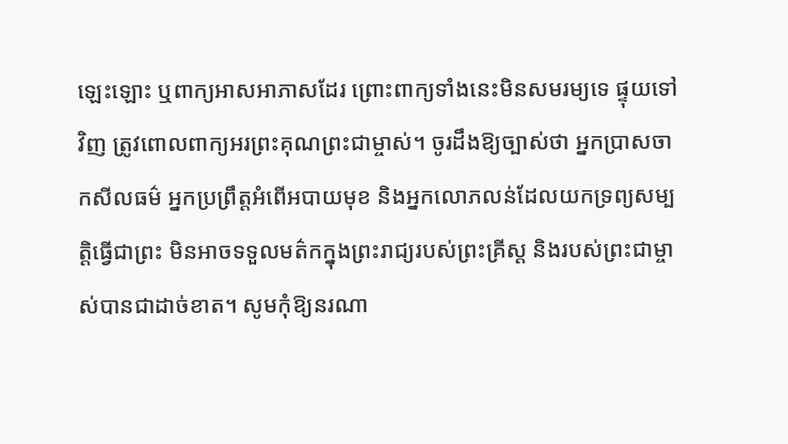ឡេះ‌ឡោះ ឬពាក្យអាស‌អាភាសដែរ ព្រោះពាក្យទាំងនេះមិនសមរម្យទេ ផ្ទុយទៅវិញ ត្រូវពោលពាក្យអរព្រះ‌គុណព្រះ‌ជាម្ចាស់។ ចូរដឹងឱ្យច្បាស់ថា អ្នកប្រាស‌ចាកសីល‌ធម៌ អ្នកប្រព្រឹត្តអំពើអបាយ‌មុខ និងអ្នកលោភ‌លន់ដែលយកទ្រព្យ‌សម្បត្តិធ្វើជាព្រះ មិនអាចទទួលមត៌កក្នុងព្រះ‌រាជ្យរបស់ព្រះ‌គ្រីស្ត និងរបស់ព្រះ‌ជាម្ចាស់បានជាដាច់ខាត។ សូមកុំឱ្យនរណា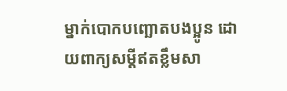ម្នាក់បោក‌បញ្ឆោតបង‌ប្អូន ដោយពាក្យសម្ដីឥតខ្លឹម‌សា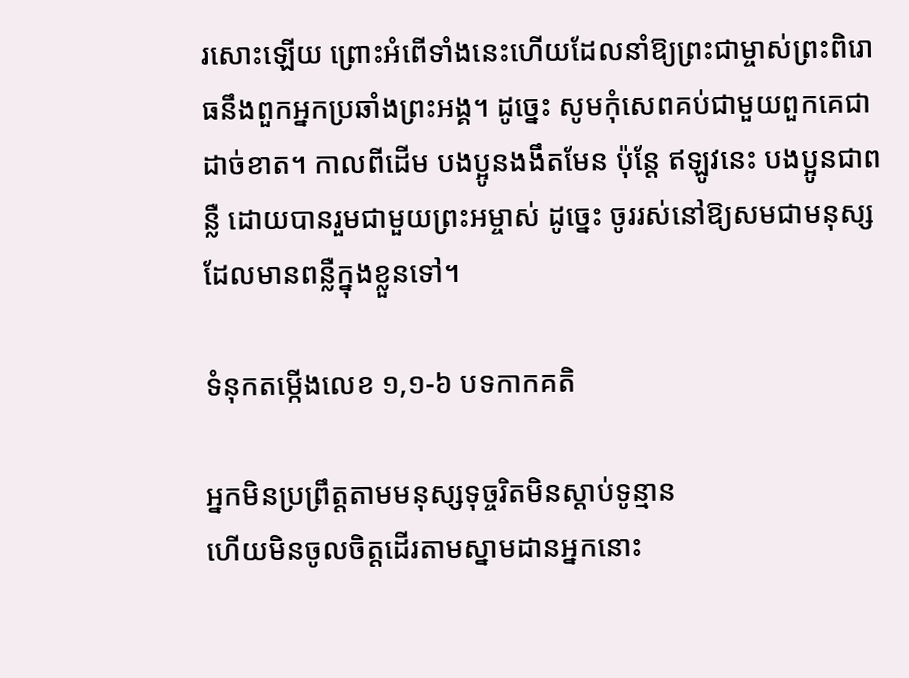រសោះឡើយ ព្រោះអំពើទាំងនេះហើយដែលនាំឱ្យព្រះ‌ជាម្ចាស់ព្រះ‌ពិរោធនឹងពួកអ្នកប្រឆាំងព្រះ‌អង្គ។ ដូច្នេះ សូមកុំសេព‌គប់ជាមួយពួកគេជាដាច់ខាត។ កាលពីដើម បង‌ប្អូនងងឹតមែន ប៉ុន្តែ ឥឡូវនេះ បង‌ប្អូនជាពន្លឺ ដោយបានរួមជាមួយព្រះ‌អម្ចាស់ ដូច្នេះ ចូររស់នៅឱ្យសមជាមនុស្សដែលមានពន្លឺក្នុងខ្លួនទៅ។

ទំនុកតម្កើងលេខ ១,១-៦ បទកាកគតិ

អ្នកមិនប្រព្រឹត្តតាមមនុស្សទុច្ចរិតមិនស្ដាប់ទូន្មាន
ហើយមិនចូលចិត្តដើរតាមស្នាមដានអ្នកនោះ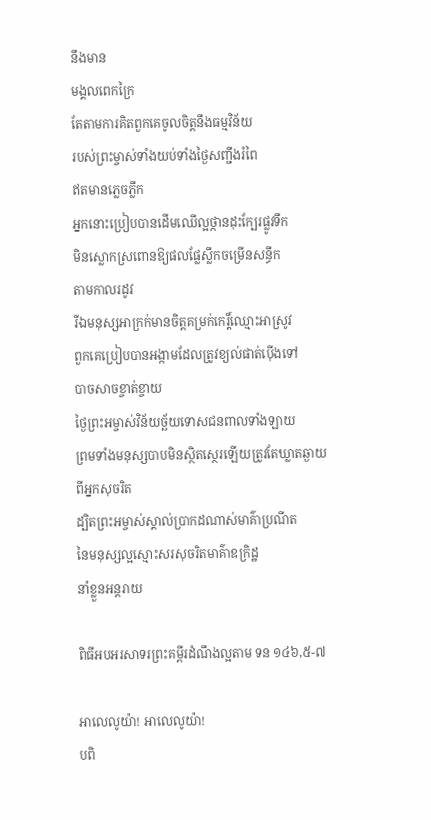នឹងមាន
មង្គលពេកក្រៃ
តែតាមការគិតពួកគេចូលចិត្តនឹងធម្មវិន័យ
របស់ព្រះម្ចាស់ទាំងយប់ទាំងថ្ងៃសញ្ជឹងរំពៃ
ឥតមានភ្លេចភ្លឹក
អ្នកនោះប្រៀបបានដើមឈើល្អថ្កានដុះក្បែរផ្លូវទឹក
មិនស្លោកស្រពោនឱ្យផលផ្លែស្លឹកចម្រើនសន្ធឹក
តាមកាលរដូវ
រីឯមនុស្សអាក្រក់មានចិត្តគម្រក់កេរ្ដិ៍ឈ្មោះអាស្រូវ
ពួកគេប្រៀបបានអង្កាមដែលត្រូវខ្យល់ផាត់ប៉ើងទៅ
បាចសាចខ្ចាត់ខ្ចាយ
ថ្ងៃព្រះអម្ចាស់វិន័យច្ឆ័យទោសជនពាលទាំងឡាយ
ព្រមទាំងមនុស្សបាបមិនស្ថិតស្ថេរឡើយត្រូវតែឃ្លាតឆ្ងាយ
ពីអ្នកសុចរិត
ដ្បិតព្រះអម្ចាស់ស្គាល់ប្រាកដណាស់មាគ៌ាប្រណីត
នៃមនុស្សល្អស្មោះសរសុចរិតមាគ៌ាឧក្រិដ្ឋ
នាំខ្លួនអន្ដរាយ

ពិធីអបអរសាទរព្រះគម្ពីរដំណឹងល្អតាម ទន ១៤៦,៥-៧

អាលេលូយ៉ា! អាលេលូយ៉ា!
បពិ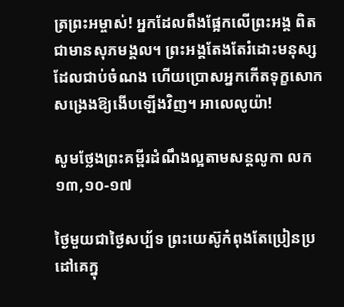ត្រព្រះអម្ចាស់! អ្នកដែលពឹងផ្អែកលើព្រះអង្គ ពិតជាមានសុភមង្គល។ ព្រះអង្គតែងតែរំដោះមនុស្ស
ដែលជាប់ចំណង ហើយប្រោសអ្នកកើតទុក្ខសោកសង្រេងឱ្យងើបឡើងវិញ។ អាលេលូយ៉ា!

សូមថ្លែងព្រះគម្ពីរដំណឹងល្អតាមសន្តលូកា លក ១៣,១០-១៧

ថ្ងៃមួយជាថ្ងៃសប្ប័ទ ព្រះ‌យេស៊ូកំពុងតែប្រៀន‌ប្រដៅគេក្នុ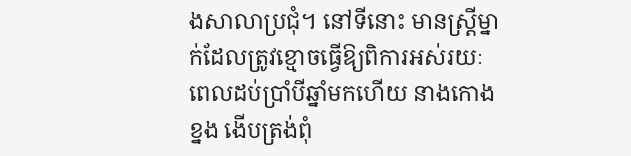ងសាលាប្រជុំ។ នៅទីនោះ មានស្ត្រីម្នាក់ដែលត្រូវខ្មោចធ្វើឱ្យពិការអស់‌រយៈពេលដប់ប្រាំបីឆ្នាំមកហើយ នាងកោងខ្នង ងើបត្រង់ពុំ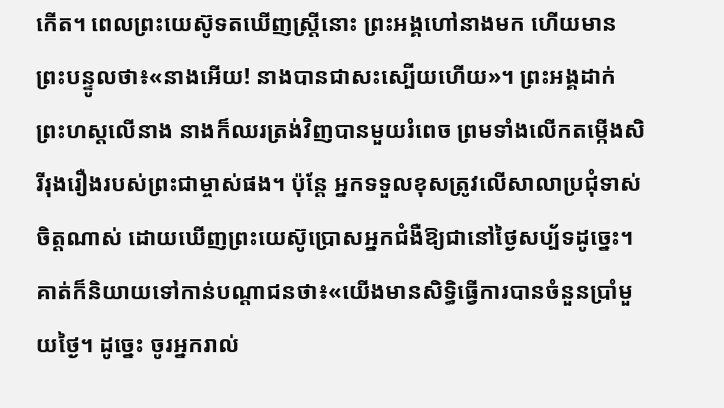កើត។ ពេលព្រះ‌យេស៊ូទតឃើញស្ត្រីនោះ ព្រះ‌អង្គហៅនាងមក ហើយមានព្រះ‌បន្ទូលថា៖«នាងអើយ! នាងបានជាសះ‌ស្បើយហើយ»។ ព្រះ‌អង្គដាក់ព្រះ‌ហស្ដលើនាង នាងក៏ឈរត្រង់វិញបានមួយរំពេច ព្រមទាំងលើកតម្កើងសិរី‌រុងរឿងរបស់ព្រះ‌ជាម្ចាស់ផង។ ប៉ុន្តែ អ្នកទទួលខុសត្រូវលើសាលាប្រជុំទាស់ចិត្តណាស់ ដោយឃើញព្រះ‌យេស៊ូប្រោសអ្នកជំងឺឱ្យជានៅថ្ងៃសប្ប័ទដូច្នេះ។ គាត់ក៏និយាយទៅកាន់បណ្ដា‌ជនថា៖«យើងមានសិទ្ធិធ្វើការបានចំនួនប្រាំមួយថ្ងៃ។ ដូច្នេះ ចូរអ្នករាល់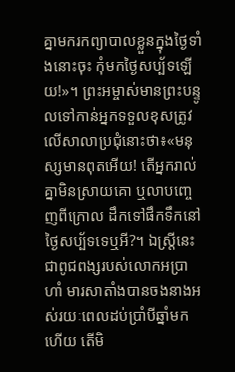គ្នាមករកព្យាបាលខ្លួនក្នុងថ្ងៃទាំងនោះចុះ កុំមកថ្ងៃសប្ប័ទឡើយ!»។ ព្រះ‌អម្ចាស់មានព្រះ‌បន្ទូលទៅកាន់អ្នកទទួលខុសត្រូវលើសាលាប្រជុំនោះថា៖«មនុស្សមានពុតអើយ! តើអ្នករាល់គ្នាមិនស្រាយគោ ឬលាបញ្ចេញពីក្រោល ដឹកទៅផឹកទឹកនៅថ្ងៃសប្ប័ទទេឬអី?។ ឯស្ត្រីនេះជាពូជ‌ពង្សរបស់លោកអប្រាហាំ មារសាតាំងបានចងនាងអស់‌រយៈពេលដប់ប្រាំបីឆ្នាំមកហើយ តើមិ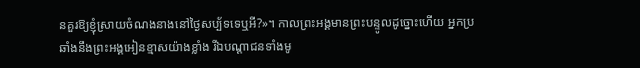នគួរឱ្យខ្ញុំស្រាយចំណងនាងនៅថ្ងៃសប្ប័ទទេឬអី?»។ កាលព្រះ‌អង្គមានព្រះ‌បន្ទូលដូច្នោះហើយ អ្នកប្រឆាំងនឹងព្រះ‌អង្គអៀន‌ខ្មាសយ៉ាងខ្លាំង រីឯបណ្ដា‌ជនទាំងមូ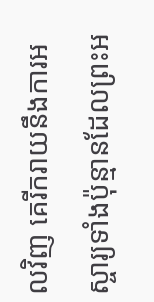លវិញ គេរីក‌រាយនឹងការអស្ចារ្យទាំងប៉ុន្មានដែលព្រះ‌អ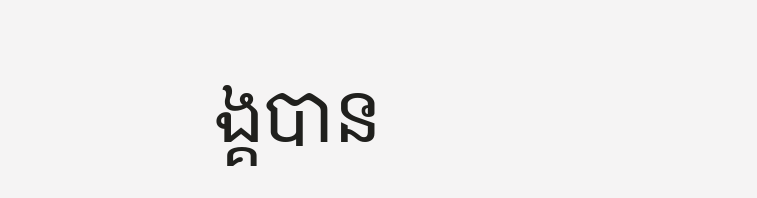ង្គបាន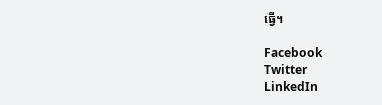ធ្វើ។

Facebook
Twitter
LinkedIn